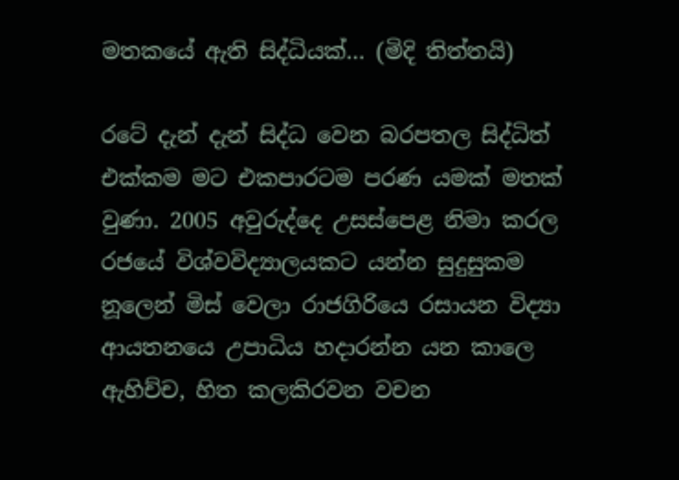මතකයේ ඇති සිද්ධියක්… (මිදි තිත්තයි)

රටේ දැන් දැන් සිද්ධ වෙන බරපතල සිද්ධිත් එක්කම මට එකපාරටම පරණ යමක් මතක් වුණා. 2005 අවුරුද්දෙ උසස්පෙළ නිමා කරල රජයේ විශ්වවිද්‍යාලයකට යන්න සුදුසුකම නූලෙන් මිස් වෙලා රාජගිරියෙ රසායන විද්‍යා ආයතනයෙ උපාධිය හදාරන්න යන කාලෙ ඇහිච්ච, හිත කලකිරවන වචන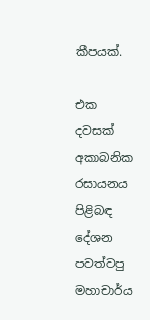කීපයක්.

එක දවසක් අකාබනික රසායනය පිළිබඳ දේශන පවත්වපු මහාචාර්ය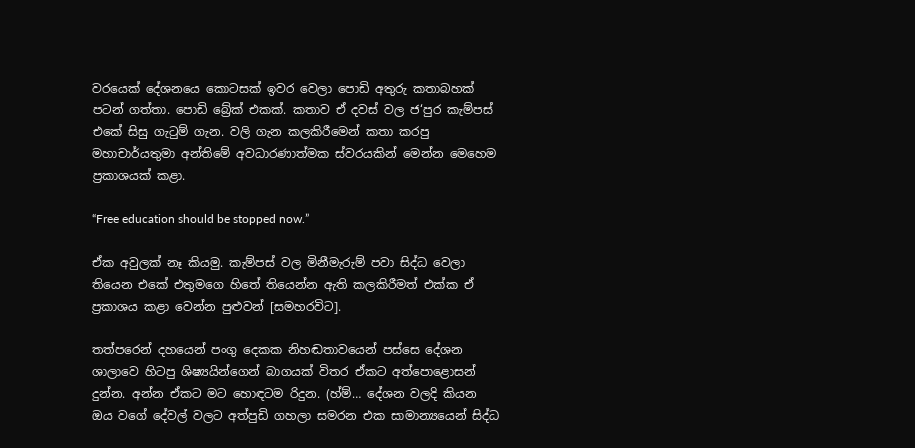වරයෙක් දේශනයෙ කොටසක් ඉවර වෙලා පොඩි අතුරු කතාබහක් පටන් ගත්තා. පොඩි බ්‍රේක් එකක්. කතාව ඒ දවස් වල ජ‘පුර කැම්පස් එකේ සිසු ගැටුම් ගැන. වලි ගැන කලකිරීමෙන් කතා කරපු මහාචාර්යතුමා අන්තිමේ අවධාරණාත්මක ස්වරයකින් මෙන්න මෙහෙම ප්‍රකාශයක් කළා.

“Free education should be stopped now.”

ඒක අවුලක් නෑ කියමු. කැම්පස් වල මිනීමැරුම් පවා සිද්ධ වෙලා තියෙන එකේ එතුමගෙ හිතේ තියෙන්න ඇති කලකිරීමත් එක්ක ඒ ප්‍රකාශය කළා වෙන්න පුළුවන් [සමහරවිට].

තත්පරෙන් දහයෙන් පංගු දෙකක නිහඬතාවයෙන් පස්සෙ දේශන ශාලාවෙ හිටපු ශිෂ්‍යයින්ගෙන් බාගයක් විතර ඒකට අත්පොළොසන් දුන්න. අන්න ඒකට මට හොඳටම රිදුන. (හ්ම්… දේශන වලදි කියන ඔය වගේ දේවල් වලට අත්පුඩි ගහලා සමරන එක සාමාන්‍යයෙන් සිද්ධ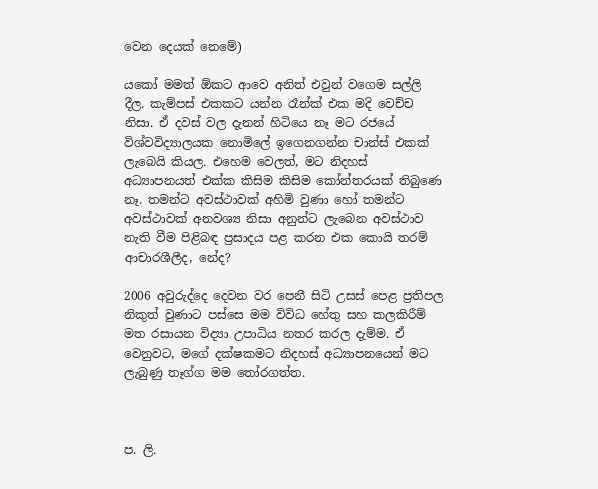වෙන දෙයක් නෙමේ)

යකෝ මමත් ඕකට ආවෙ අනිත් එවුන් වගෙම සල්ලි දීල. කැම්පස් එකකට යන්න රෑන්ක් එක මදි වෙච්ච නිසා. ඒ දවස් වල දැනන් හිටියෙ නෑ මට රජයේ විශ්වවිද්‍යාලයක නොමිලේ ඉගෙනගන්න චාන්ස් එකක් ලැබෙයි කියල. එහෙම වෙලත්, මට නිදහස් අධ්‍යාපනයත් එක්ක කිසිම කිසිම කෝන්තරයක් තිබුණෙ නෑ. තමන්ට අවස්ථාවක් අහිමි වුණා හෝ තමන්ට අවස්ථාවක් අනවශ්‍ය නිසා අනුන්ට ලැබෙන අවස්ථාව නැති වීම පිළිබඳ ප්‍රසාදය පළ කරන එක කොයි තරම් ආචාරශීලීද, නේද?

2006 අවුරුද්දෙ දෙවන වර පෙනී සිටි උසස් පෙළ ප්‍රතිපල නිකුත් වුණාට පස්සෙ මම විවිධ හේතු සහ කලකිරීම් මත රසායන විද්‍යා උපාධිය නතර කරල දැම්ම. ඒ වෙනුවට, මගේ දක්ෂකමට නිදහස් අධ්‍යාපනයෙන් මට ලැබුණු තෑග්ග මම තෝරගත්ත.



ප. ලි.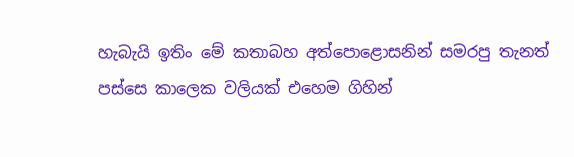හැබැයි ඉතිං මේ කතාබහ අත්පොළොසනින් සමරපු තැනත් පස්සෙ කාලෙක වලියක් එහෙම ගිහින්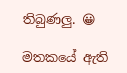තිබුණලු. 😀

මතකයේ ඇති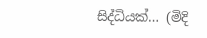සිද්ධියක්… (මිදි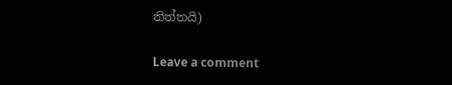තිත්තයි)

Leave a comment